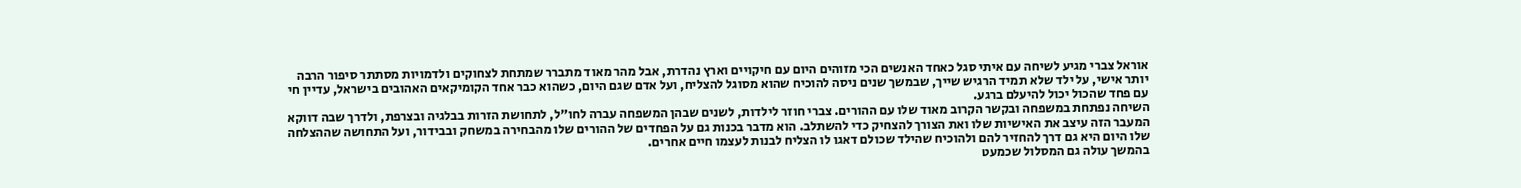אוראל צברי מגיע לשיחה עם איתי סגל כאחד האנשים הכי מזוהים היום עם חיקויים וארץ נהדרת, אבל מהר מאוד מתברר שמתחת לצחוקים ולדמויות מסתתר סיפור הרבה יותר אישי, על ילד שלא תמיד הרגיש שייך, שבמשך שנים ניסה להוכיח שהוא מסוגל להצליח, ועל אדם שגם היום, כשהוא כבר אחד הקומיקאים האהובים בישראל, עדיין חי עם פחד שהכול יכול להיעלם ברגע.
השיחה נפתחת במשפחה ובקשר הקרוב מאוד שלו עם ההורים. צברי חוזר לילדות, לשנים שבהן המשפחה עברה לחו"ל, לתחושת הזרות בבלגיה ובצרפת, ולדרך שבה דווקא המעבר הזה עיצב את האישיות שלו ואת הצורך להצחיק כדי להשתלב. הוא מדבר בכנות גם על הפחדים של ההורים שלו מהבחירה במשחק ובבידור, ועל התחושה שההצלחה שלו היום היא גם דרך להחזיר להם ולהוכיח שהילד שכולם דאגו לו הצליח לבנות לעצמו חיים אחרים.
בהמשך עולה גם המסלול שכמעט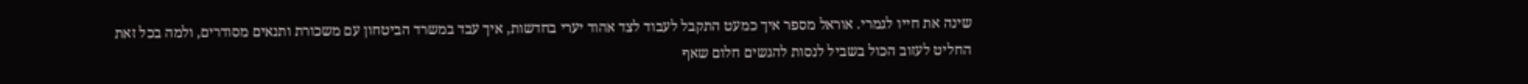שינה את חייו לגמרי. אוראל מספר איך כמעט התקבל לעבוד לצד אהוד יערי בחדשות, איך עבד במשרד הביטחון עם משכורת ותנאים מסודרים, ולמה בכל זאת החליט לעזוב הכול בשביל לנסות להגשים חלום שאף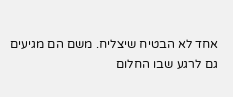אחד לא הבטיח שיצליח. משם הם מגיעים גם לרגע שבו החלום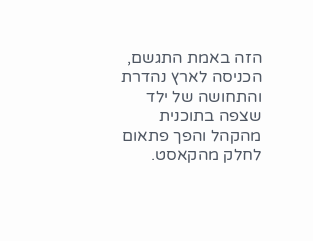הזה באמת התגשם, הכניסה לארץ נהדרת והתחושה של ילד שצפה בתוכנית מהקהל והפך פתאום לחלק מהקאסט.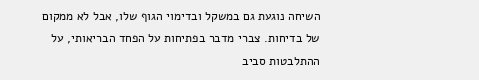השיחה נוגעת גם במשקל ובדימוי הגוף שלו, אבל לא ממקום של בדיחות. צברי מדבר בפתיחות על הפחד הבריאותי, על ההתלבטות סביב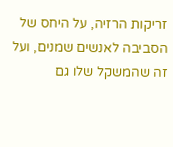זריקות הרזיה, על היחס של הסביבה לאנשים שמנים, ועל זה שהמשקל שלו גם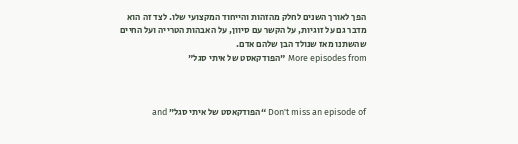הפך לאורך השנים לחלק מהזהות והייחוד המקצועי שלו. לצד זה הוא מדבר גם על זוגיות, על הקשר עם סיוון, על האבהות הטרייה ועל החיים שהשתנו מאז שנולד הבן שלהם אדם.
More episodes from "הפודקאסט של איתי סגל"



Don't miss an episode of “הפודקאסט של איתי סגל” and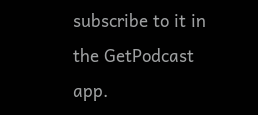subscribe to it in the GetPodcast app.